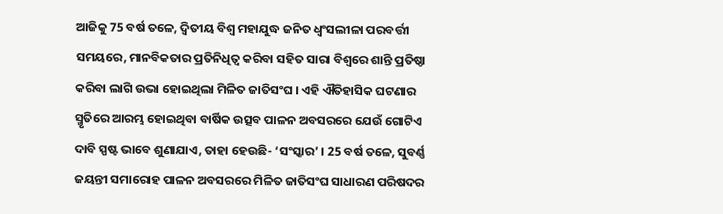ଆଜିକୁ 75 ବର୍ଷ ତଳେ, ଦ୍ବିତୀୟ ବିଶ୍ବ ମହାଯୁଦ୍ଧ ଜନିତ ଧ୍ବଂସଲୀଳା ପରବର୍ତ୍ତୀ ସମୟରେ, ମାନବିକତାର ପ୍ରତିନିଧିତ୍ବ କରିବା ସହିତ ସାରା ବିଶ୍ବରେ ଶାନ୍ତି ପ୍ରତିଷ୍ଠା କରିବା ଲାଗି ଉଭା ହୋଇଥିଲା ମିଳିତ ଜାତିସଂଘ । ଏହି ଐତିହାସିକ ଘଟଣାର ସ୍ମୃତିରେ ଆରମ୍ଭ ହୋଇଥିବା ବାର୍ଷିକ ଉତ୍ସବ ପାଳନ ଅବସରରେ ଯେଉଁ ଗୋଟିଏ ଦାବି ସ୍ପଷ୍ଟ ଭାବେ ଶୁଣାଯାଏ, ତାହା ହେଉଛି- ‘ସଂସ୍କାର’ । 25 ବର୍ଷ ତଳେ, ସୁବର୍ଣ୍ଣ ଜୟନ୍ତୀ ସମାରୋହ ପାଳନ ଅବସରରେ ମିଳିତ ଜାତିସଂଘ ସାଧାରଣ ପରିଷଦର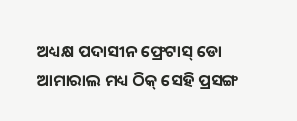ଅଧ୍ୟକ୍ଷ ପଦାସୀନ ଫ୍ରେଟାସ୍ ଡୋ ଆମାରାଲ ମଧ୍ୟ ଠିକ୍ ସେହି ପ୍ରସଙ୍ଗ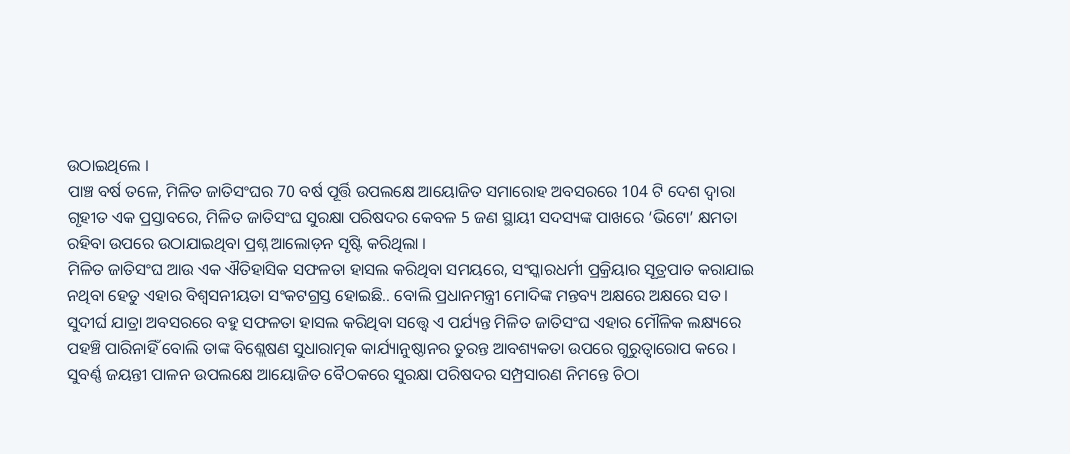ଉଠାଇଥିଲେ ।
ପାଞ୍ଚ ବର୍ଷ ତଳେ, ମିଳିତ ଜାତିସଂଘର 70 ବର୍ଷ ପୂର୍ତ୍ତି ଉପଲକ୍ଷେ ଆୟୋଜିତ ସମାରୋହ ଅବସରରେ 104 ଟି ଦେଶ ଦ୍ବାରା ଗୃହୀତ ଏକ ପ୍ରସ୍ତାବରେ, ମିଳିତ ଜାତିସଂଘ ସୁରକ୍ଷା ପରିଷଦର କେବଳ 5 ଜଣ ସ୍ଥାୟୀ ସଦସ୍ୟଙ୍କ ପାଖରେ ‘ଭିଟୋ’ କ୍ଷମତା ରହିବା ଉପରେ ଉଠାଯାଇଥିବା ପ୍ରଶ୍ନ ଆଲୋଡ଼ନ ସୃଷ୍ଟି କରିଥିଲା ।
ମିଳିତ ଜାତିସଂଘ ଆଉ ଏକ ଐତିହାସିକ ସଫଳତା ହାସଲ କରିଥିବା ସମୟରେ, ସଂସ୍କାରଧର୍ମୀ ପ୍ରକ୍ରିୟାର ସୂତ୍ରପାତ କରାଯାଇ ନଥିବା ହେତୁ ଏହାର ବିଶ୍ବସନୀୟତା ସଂକଟଗ୍ରସ୍ତ ହୋଇଛି.. ବୋଲି ପ୍ରଧାନମନ୍ତ୍ରୀ ମୋଦିଙ୍କ ମନ୍ତବ୍ୟ ଅକ୍ଷରେ ଅକ୍ଷରେ ସତ । ସୁଦୀର୍ଘ ଯାତ୍ରା ଅବସରରେ ବହୁ ସଫଳତା ହାସଲ କରିଥିବା ସତ୍ତ୍ବେ ଏ ପର୍ଯ୍ୟନ୍ତ ମିଳିତ ଜାତିସଂଘ ଏହାର ମୌଳିକ ଲକ୍ଷ୍ୟରେ ପହଞ୍ଚି ପାରିନାହିଁ ବୋଲି ତାଙ୍କ ବିଶ୍ଲେଷଣ ସୁଧାରାତ୍ମକ କାର୍ଯ୍ୟାନୁଷ୍ଠାନର ତୁରନ୍ତ ଆବଶ୍ୟକତା ଉପରେ ଗୁରୁତ୍ବାରୋପ କରେ ।
ସୁବର୍ଣ୍ଣ ଜୟନ୍ତୀ ପାଳନ ଉପଲକ୍ଷେ ଆୟୋଜିତ ବୈଠକରେ ସୁରକ୍ଷା ପରିଷଦର ସମ୍ପ୍ରସାରଣ ନିମନ୍ତେ ଚିଠା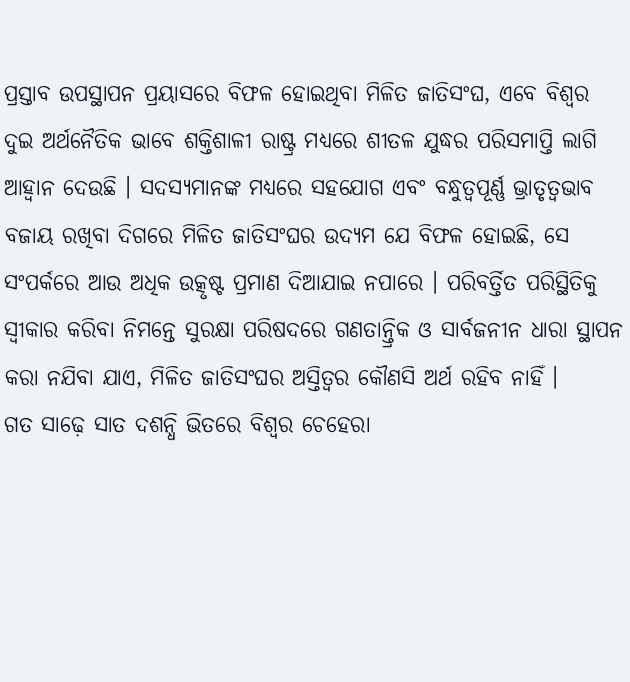ପ୍ରସ୍ତାବ ଉପସ୍ଥାପନ ପ୍ରୟାସରେ ବିଫଳ ହୋଇଥିବା ମିଳିତ ଜାତିସଂଘ, ଏବେ ବିଶ୍ବର ଦୁଇ ଅର୍ଥନୈତିକ ଭାବେ ଶକ୍ତିଶାଳୀ ରାଷ୍ଟ୍ର ମଧ୍ୟରେ ଶୀତଳ ଯୁଦ୍ଧର ପରିସମାପ୍ତି ଲାଗି ଆହ୍ବାନ ଦେଉଛି । ସଦସ୍ୟମାନଙ୍କ ମଧ୍ୟରେ ସହଯୋଗ ଏବଂ ବନ୍ଧୁତ୍ବପୂର୍ଣ୍ଣ ଭ୍ରାତୃତ୍ବଭାବ ବଜାୟ ରଖିବା ଦିଗରେ ମିଳିତ ଜାତିସଂଘର ଉଦ୍ୟମ ଯେ ବିଫଳ ହୋଇଛି, ସେ ସଂପର୍କରେ ଆଉ ଅଧିକ ଉତ୍କୃଷ୍ଟ ପ୍ରମାଣ ଦିଆଯାଇ ନପାରେ । ପରିବର୍ତ୍ତିତ ପରିସ୍ଥିତିକୁ ସ୍ବୀକାର କରିବା ନିମନ୍ତେ ସୁରକ୍ଷା ପରିଷଦରେ ଗଣତାନ୍ତ୍ରିକ ଓ ସାର୍ବଜନୀନ ଧାରା ସ୍ଥାପନ କରା ନଯିବା ଯାଏ, ମିଳିତ ଜାତିସଂଘର ଅସ୍ତିତ୍ବର କୌଣସି ଅର୍ଥ ରହିବ ନାହିଁ ।
ଗତ ସାଢ଼େ ସାତ ଦଶନ୍ଧି ଭିତରେ ବିଶ୍ବର ଚେହେରା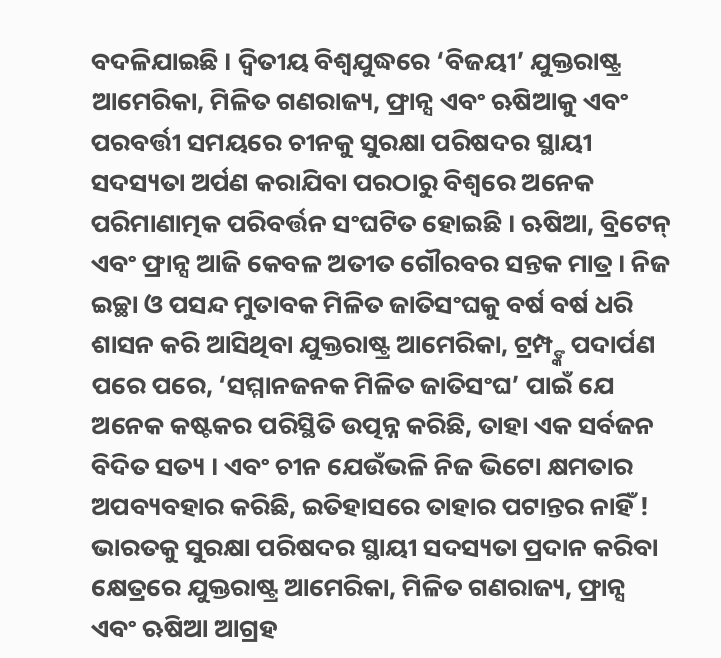ବଦଳିଯାଇଛି । ଦ୍ବିତୀୟ ବିଶ୍ବଯୁଦ୍ଧରେ ‘ବିଜୟୀ’ ଯୁକ୍ତରାଷ୍ଟ୍ର ଆମେରିକା, ମିଳିତ ଗଣରାଜ୍ୟ, ଫ୍ରାନ୍ସ ଏବଂ ଋଷିଆକୁ ଏବଂ ପରବର୍ତ୍ତୀ ସମୟରେ ଚୀନକୁ ସୁରକ୍ଷା ପରିଷଦର ସ୍ଥାୟୀ ସଦସ୍ୟତା ଅର୍ପଣ କରାଯିବା ପରଠାରୁ ବିଶ୍ବରେ ଅନେକ ପରିମାଣାତ୍ମକ ପରିବର୍ତ୍ତନ ସଂଘଟିତ ହୋଇଛି । ଋଷିଆ, ବ୍ରିଟେନ୍ ଏବଂ ଫ୍ରାନ୍ସ ଆଜି କେବଳ ଅତୀତ ଗୌରବର ସନ୍ତକ ମାତ୍ର । ନିଜ ଇଚ୍ଛା ଓ ପସନ୍ଦ ମୁତାବକ ମିଳିତ ଜାତିସଂଘକୁ ବର୍ଷ ବର୍ଷ ଧରି ଶାସନ କରି ଆସିଥିବା ଯୁକ୍ତରାଷ୍ଟ୍ର ଆମେରିକା, ଟ୍ରମ୍ପ୍ଙ୍କ ପଦାର୍ପଣ ପରେ ପରେ, ‘ସମ୍ମାନଜନକ ମିଳିତ ଜାତିସଂଘ’ ପାଇଁ ଯେ ଅନେକ କଷ୍ଟକର ପରିସ୍ଥିତି ଉତ୍ପନ୍ନ କରିଛି, ତାହା ଏକ ସର୍ବଜନ ବିଦିତ ସତ୍ୟ । ଏବଂ ଚୀନ ଯେଉଁଭଳି ନିଜ ଭିଟୋ କ୍ଷମତାର ଅପବ୍ୟବହାର କରିଛି, ଇତିହାସରେ ତାହାର ପଟାନ୍ତର ନାହିଁ ! ଭାରତକୁ ସୁରକ୍ଷା ପରିଷଦର ସ୍ଥାୟୀ ସଦସ୍ୟତା ପ୍ରଦାନ କରିବା କ୍ଷେତ୍ରରେ ଯୁକ୍ତରାଷ୍ଟ୍ର ଆମେରିକା, ମିଳିତ ଗଣରାଜ୍ୟ, ଫ୍ରାନ୍ସ ଏବଂ ଋଷିଆ ଆଗ୍ରହ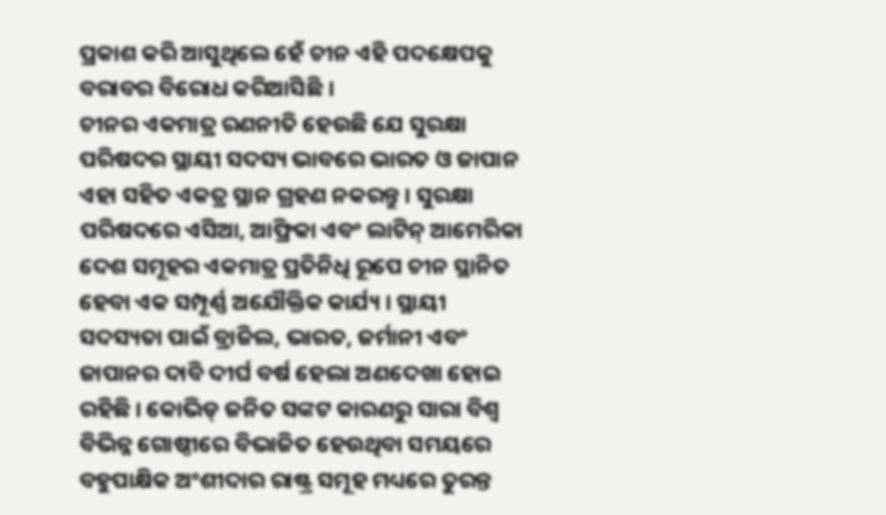ପ୍ରକାଶ କରି ଆସୁଥିଲେ ହେଁ ଚୀନ ଏହି ପଦକ୍ଷେପକୁ ବରାବର ବିରୋଧ କରିଆସିଛି ।
ଚୀନର ଏକମାତ୍ର ରଣନୀତି ହେଉଛି ଯେ ସୁରକ୍ଷା ପରିଷଦର ସ୍ଥାୟୀ ସଦସ୍ୟ ଭାବରେ ଭାରତ ଓ ଜାପାନ ଏହା ସହିତ ଏକତ୍ର ସ୍ଥାନ ଗ୍ରହଣ ନକରନ୍ତୁ । ସୁରକ୍ଷା ପରିଷଦରେ ଏସିଆ, ଆଫ୍ରିକା ଏବଂ ଲାଟିନ୍ ଆମେରିକା ଦେଶ ସମୂହର ଏକମାତ୍ର ପ୍ରତିନିଧି ରୂପେ ଚୀନ ସ୍ଥାନିତ ହେବା ଏକ ସମ୍ପୂର୍ଣ୍ଣ ଅଯୌକ୍ତିକ କାର୍ଯ୍ୟ । ସ୍ଥାୟୀ ସଦସ୍ୟତା ପାଇଁ ବ୍ରାଜିଲ, ଭାରତ, ଜର୍ମାନୀ ଏବଂ ଜାପାନର ଦାବି ଦୀର୍ଘ ବର୍ଷ ହେଲା ଅଣଦେଖା ହୋଇ ରହିଛି । କୋଭିଡ୍ ଜନିତ ସଙ୍କଟ କାରଣରୁ ସାରା ବିଶ୍ବ ବିଭିନ୍ନ ଗୋଷ୍ଠୀରେ ବିଭାଜିତ ହେଉଥିବା ସମୟରେ ବହୁପାକ୍ଷିକ ଅଂଶୀଦାର ରାଷ୍ଟ୍ର ସମୂହ ମଧ୍ୟରେ ତୁରନ୍ତ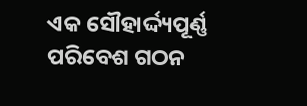ଏକ ସୌହାର୍ଦ୍ଦ୍ୟପୂର୍ଣ୍ଣ ପରିବେଶ ଗଠନ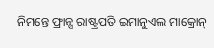ନିମନ୍ତେ ଫ୍ରାନ୍ସ ରାଷ୍ଟ୍ରପତି ଇମାନୁଏଲ ମାକ୍ରୋନ୍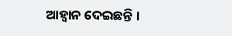ଆହ୍ବାନ ଦେଇଛନ୍ତି ।